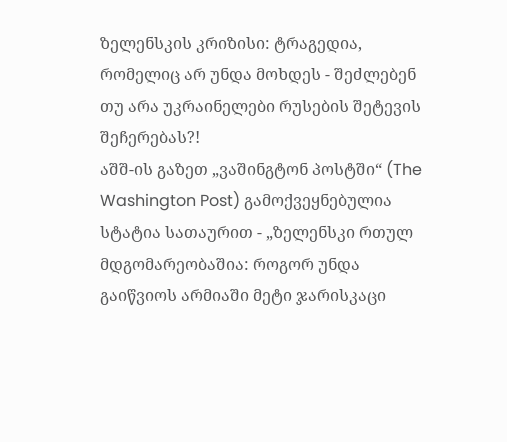ზელენსკის კრიზისი: ტრაგედია, რომელიც არ უნდა მოხდეს - შეძლებენ თუ არა უკრაინელები რუსების შეტევის შეჩერებას?!
აშშ-ის გაზეთ „ვაშინგტონ პოსტში“ (The Washington Post) გამოქვეყნებულია სტატია სათაურით - „ზელენსკი რთულ მდგომარეობაშია: როგორ უნდა გაიწვიოს არმიაში მეტი ჯარისკაცი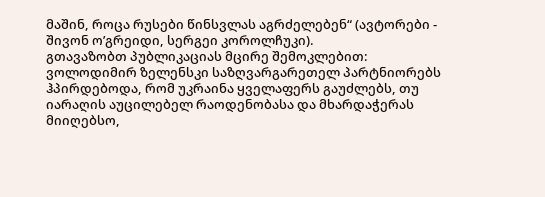მაშინ, როცა რუსები წინსვლას აგრძელებენ“ (ავტორები - შივონ ო’გრეიდი, სერგეი კოროლჩუკი).
გთავაზობთ პუბლიკაციას მცირე შემოკლებით:
ვოლოდიმირ ზელენსკი საზღვარგარეთელ პარტნიორებს ჰპირდებოდა, რომ უკრაინა ყველაფერს გაუძლებს, თუ იარაღის აუცილებელ რაოდენობასა და მხარდაჭერას მიიღებსო,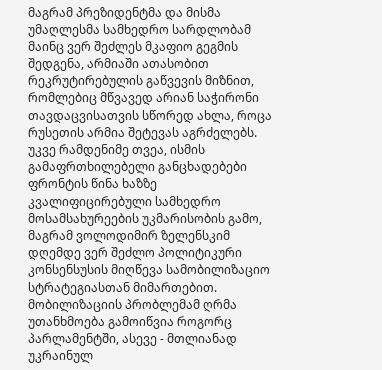მაგრამ პრეზიდენტმა და მისმა უმაღლესმა სამხედრო სარდლობამ მაინც ვერ შეძლეს მკაფიო გეგმის შედგენა, არმიაში ათასობით რეკრუტირებულის გაწვევის მიზნით, რომლებიც მწვავედ არიან საჭირონი თავდაცვისათვის სწორედ ახლა, როცა რუსეთის არმია შეტევას აგრძელებს.
უკვე რამდენიმე თვეა, ისმის გამაფრთხილებელი განცხადებები ფრონტის წინა ხაზზე კვალიფიცირებული სამხედრო მოსამსახურეების უკმარისობის გამო, მაგრამ ვოლოდიმირ ზელენსკიმ დღემდე ვერ შეძლო პოლიტიკური კონსენსუსის მიღწევა სამობილიზაციო სტრატეგიასთან მიმართებით. მობილიზაციის პრობლემამ ღრმა უთანხმოება გამოიწვია როგორც პარლამენტში, ასევე - მთლიანად უკრაინულ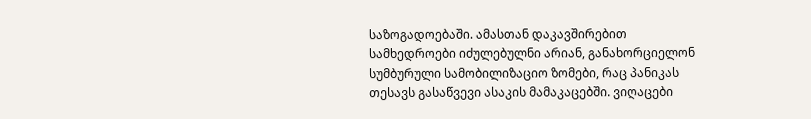საზოგადოებაში. ამასთან დაკავშირებით სამხედროები იძულებულნი არიან, განახორციელონ სუმბურული სამობილიზაციო ზომები, რაც პანიკას თესავს გასაწვევი ასაკის მამაკაცებში. ვიღაცები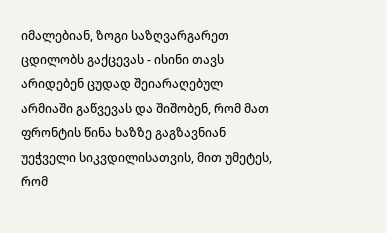იმალებიან, ზოგი საზღვარგარეთ ცდილობს გაქცევას - ისინი თავს არიდებენ ცუდად შეიარაღებულ არმიაში გაწვევას და შიშობენ, რომ მათ ფრონტის წინა ხაზზე გაგზავნიან უეჭველი სიკვდილისათვის, მით უმეტეს, რომ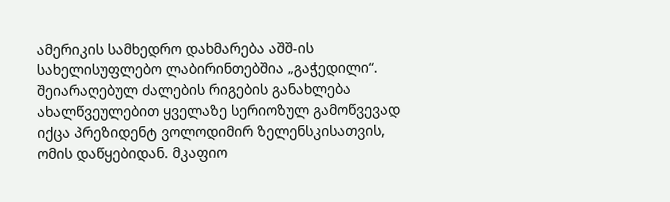ამერიკის სამხედრო დახმარება აშშ-ის სახელისუფლებო ლაბირინთებშია „გაჭედილი“.
შეიარაღებულ ძალების რიგების განახლება ახალწვეულებით ყველაზე სერიოზულ გამოწვევად იქცა პრეზიდენტ ვოლოდიმირ ზელენსკისათვის, ომის დაწყებიდან. მკაფიო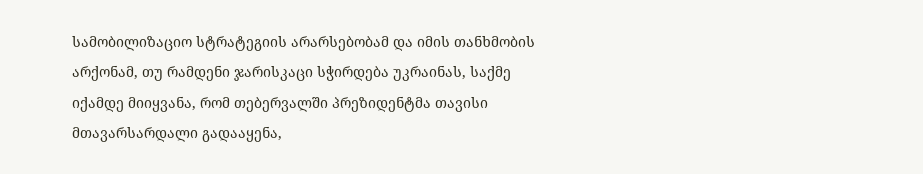სამობილიზაციო სტრატეგიის არარსებობამ და იმის თანხმობის არქონამ, თუ რამდენი ჯარისკაცი სჭირდება უკრაინას, საქმე იქამდე მიიყვანა, რომ თებერვალში პრეზიდენტმა თავისი მთავარსარდალი გადააყენა,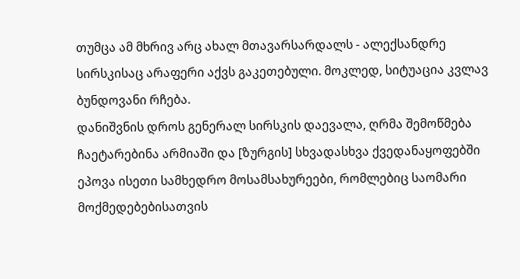თუმცა ამ მხრივ არც ახალ მთავარსარდალს - ალექსანდრე სირსკისაც არაფერი აქვს გაკეთებული. მოკლედ, სიტუაცია კვლავ ბუნდოვანი რჩება.
დანიშვნის დროს გენერალ სირსკის დაევალა, ღრმა შემოწმება ჩაეტარებინა არმიაში და [ზურგის] სხვადასხვა ქვედანაყოფებში ეპოვა ისეთი სამხედრო მოსამსახურეები, რომლებიც საომარი მოქმედებებისათვის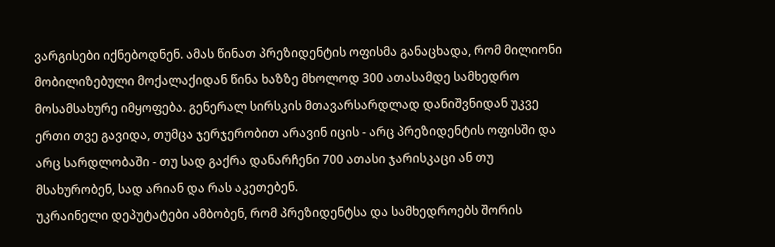ვარგისები იქნებოდნენ. ამას წინათ პრეზიდენტის ოფისმა განაცხადა, რომ მილიონი მობილიზებული მოქალაქიდან წინა ხაზზე მხოლოდ 300 ათასამდე სამხედრო მოსამსახურე იმყოფება. გენერალ სირსკის მთავარსარდლად დანიშვნიდან უკვე ერთი თვე გავიდა, თუმცა ჯერჯერობით არავინ იცის - არც პრეზიდენტის ოფისში და არც სარდლობაში - თუ სად გაქრა დანარჩენი 700 ათასი ჯარისკაცი ან თუ მსახურობენ, სად არიან და რას აკეთებენ.
უკრაინელი დეპუტატები ამბობენ, რომ პრეზიდენტსა და სამხედროებს შორის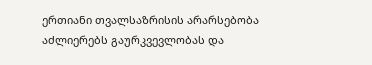ერთიანი თვალსაზრისის არარსებობა აძლიერებს გაურკვევლობას და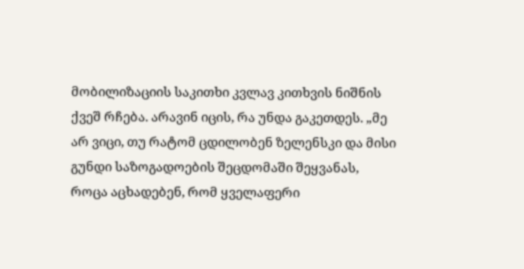მობილიზაციის საკითხი კვლავ კითხვის ნიშნის ქვეშ რჩება. არავინ იცის, რა უნდა გაკეთდეს. „მე არ ვიცი, თუ რატომ ცდილობენ ზელენსკი და მისი გუნდი საზოგადოების შეცდომაში შეყვანას, როცა აცხადებენ, რომ ყველაფერი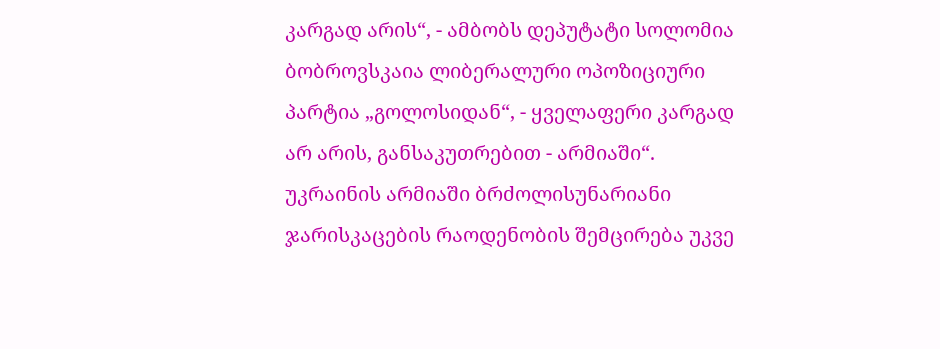კარგად არის“, - ამბობს დეპუტატი სოლომია ბობროვსკაია ლიბერალური ოპოზიციური პარტია „გოლოსიდან“, - ყველაფერი კარგად არ არის, განსაკუთრებით - არმიაში“.
უკრაინის არმიაში ბრძოლისუნარიანი ჯარისკაცების რაოდენობის შემცირება უკვე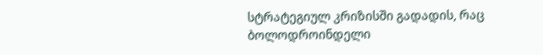სტრატეგიულ კრიზისში გადადის, რაც ბოლოდროინდელი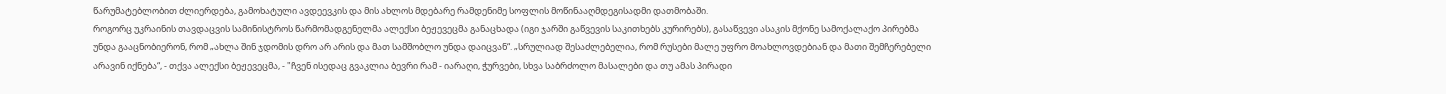წარუმატებლობით ძლიერდება, გამოხატული ავდეევკის და მის ახლოს მდებარე რამდენიმე სოფლის მოწინააღმდეგისადმი დათმობაში.
როგორც უკრაინის თავდაცვის სამინისტროს წარმომადგენელმა ალექსი ბეჟევეცმა განაცხადა (იგი ჯარში გაწვევის საკითხებს კურირებს), გასაწვევი ასაკის მქონე სამოქალაქო პირებმა უნდა გააცნობიერონ, რომ „ახლა შინ ჯდომის დრო არ არის და მათ სამშობლო უნდა დაიცვან“. „სრულიად შესაძლებელია, რომ რუსები მალე უფრო მოახლოვდებიან და მათი შემჩერებელი არავინ იქნება“, - თქვა ალექსი ბეჟევეცმა, - "ჩვენ ისედაც გვაკლია ბევრი რამ - იარაღი, ჭურვები, სხვა საბრძოლო მასალები და თუ ამას პირადი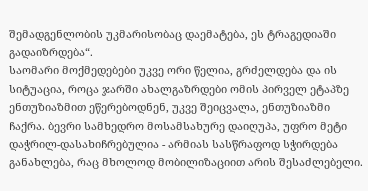შემადგენლობის უკმარისობაც დაემატება, ეს ტრაგედიაში გადაიზრდება“.
საომარი მოქმედებები უკვე ორი წელია, გრძელდება და ის სიტუაცია, როცა ჯარში ახალგაზრდები ომის პირველ ეტაპზე ენთუზიაზმით ეწერებოდნენ, უკვე შეიცვალა, ენთუზიაზმი ჩაქრა. ბევრი სამხედრო მოსამსახურე დაიღუპა, უფრო მეტი დაჭრილ-დასახიჩრებულია - არმიას სასწრაფოდ სჭირდება განახლება, რაც მხოლოდ მობილიზაციით არის შესაძლებელი.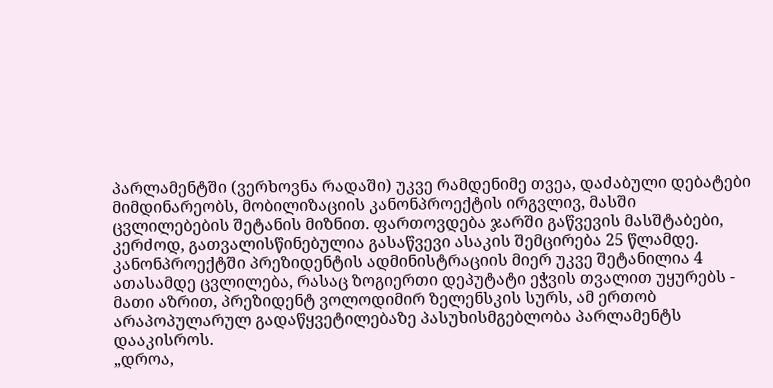პარლამენტში (ვერხოვნა რადაში) უკვე რამდენიმე თვეა, დაძაბული დებატები მიმდინარეობს, მობილიზაციის კანონპროექტის ირგვლივ, მასში ცვლილებების შეტანის მიზნით. ფართოვდება ჯარში გაწვევის მასშტაბები, კერძოდ, გათვალისწინებულია გასაწვევი ასაკის შემცირება 25 წლამდე. კანონპროექტში პრეზიდენტის ადმინისტრაციის მიერ უკვე შეტანილია 4 ათასამდე ცვლილება, რასაც ზოგიერთი დეპუტატი ეჭვის თვალით უყურებს - მათი აზრით, პრეზიდენტ ვოლოდიმირ ზელენსკის სურს, ამ ერთობ არაპოპულარულ გადაწყვეტილებაზე პასუხისმგებლობა პარლამენტს დააკისროს.
„დროა,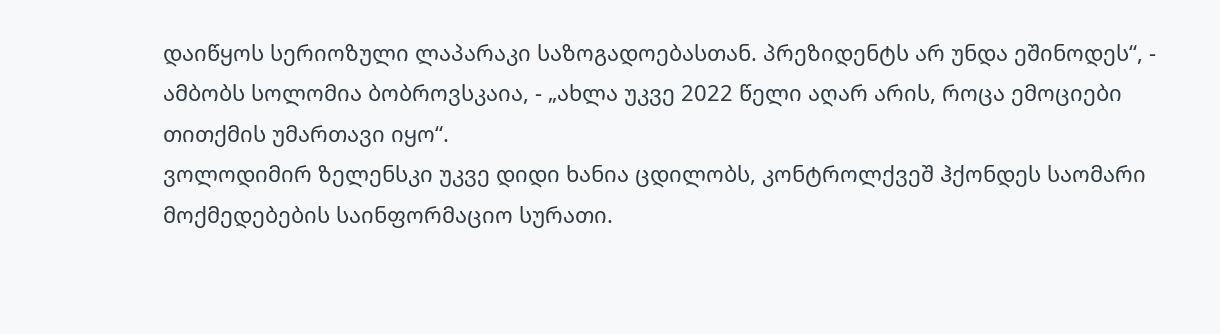დაიწყოს სერიოზული ლაპარაკი საზოგადოებასთან. პრეზიდენტს არ უნდა ეშინოდეს“, - ამბობს სოლომია ბობროვსკაია, - „ახლა უკვე 2022 წელი აღარ არის, როცა ემოციები თითქმის უმართავი იყო“.
ვოლოდიმირ ზელენსკი უკვე დიდი ხანია ცდილობს, კონტროლქვეშ ჰქონდეს საომარი მოქმედებების საინფორმაციო სურათი.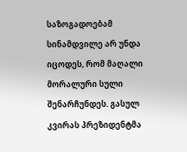საზოგადოებამ სინამდვილე არ უნდა იცოდეს, რომ მაღალი მორალური სული შენარჩუნდეს. გასულ კვირას პრეზიდენტმა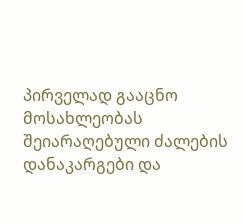პირველად გააცნო მოსახლეობას შეიარაღებული ძალების დანაკარგები და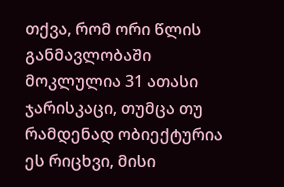თქვა, რომ ორი წლის განმავლობაში მოკლულია 31 ათასი ჯარისკაცი, თუმცა თუ რამდენად ობიექტურია ეს რიცხვი, მისი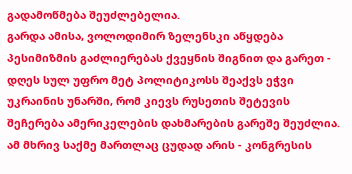გადამოწმება შეუძლებელია.
გარდა ამისა, ვოლოდიმირ ზელენსკი აწყდება პესიმიზმის გაძლიერებას ქვეყნის შიგნით და გარეთ - დღეს სულ უფრო მეტ პოლიტიკოსს შეაქვს ეჭვი უკრაინის უნარში, რომ კიევს რუსეთის შეტევის შეჩერება ამერიკელების დახმარების გარეშე შეუძლია. ამ მხრივ საქმე მართლაც ცუდად არის - კონგრესის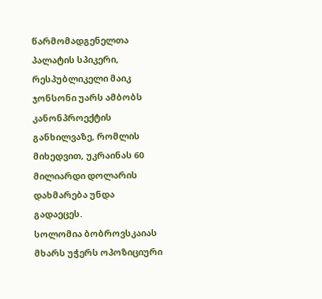წარმომადგენელთა პალატის სპიკერი, რესპუბლიკელი მაიკ ჯონსონი უარს ამბობს კანონპროექტის განხილვაზე, რომლის მიხედვით, უკრაინას 60 მილიარდი დოლარის დახმარება უნდა გადაეცეს.
სოლომია ბობროვსკაიას მხარს უჭერს ოპოზიციური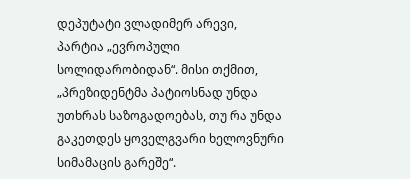დეპუტატი ვლადიმერ არევი, პარტია „ევროპული სოლიდარობიდან“. მისი თქმით, „პრეზიდენტმა პატიოსნად უნდა უთხრას საზოგადოებას, თუ რა უნდა გაკეთდეს ყოველგვარი ხელოვნური სიმამაცის გარეშე“.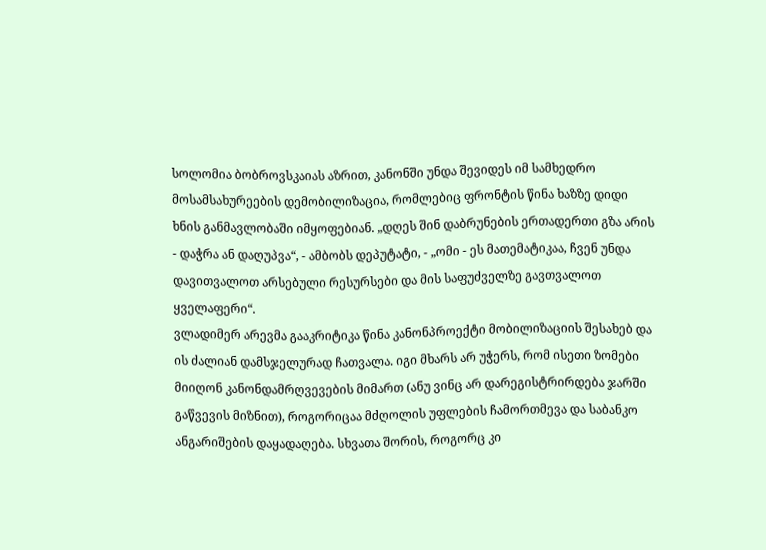სოლომია ბობროვსკაიას აზრით, კანონში უნდა შევიდეს იმ სამხედრო მოსამსახურეების დემობილიზაცია, რომლებიც ფრონტის წინა ხაზზე დიდი ხნის განმავლობაში იმყოფებიან. „დღეს შინ დაბრუნების ერთადერთი გზა არის - დაჭრა ან დაღუპვა“, - ამბობს დეპუტატი, - „ომი - ეს მათემატიკაა, ჩვენ უნდა დავითვალოთ არსებული რესურსები და მის საფუძველზე გავთვალოთ ყველაფერი“.
ვლადიმერ არევმა გააკრიტიკა წინა კანონპროექტი მობილიზაციის შესახებ და ის ძალიან დამსჯელურად ჩათვალა. იგი მხარს არ უჭერს, რომ ისეთი ზომები მიიღონ კანონდამრღვევების მიმართ (ანუ ვინც არ დარეგისტრირდება ჯარში გაწვევის მიზნით), როგორიცაა მძღოლის უფლების ჩამორთმევა და საბანკო ანგარიშების დაყადაღება. სხვათა შორის, როგორც კი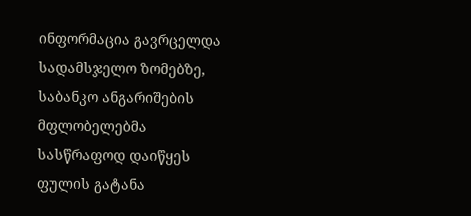ინფორმაცია გავრცელდა სადამსჯელო ზომებზე, საბანკო ანგარიშების მფლობელებმა სასწრაფოდ დაიწყეს ფულის გატანა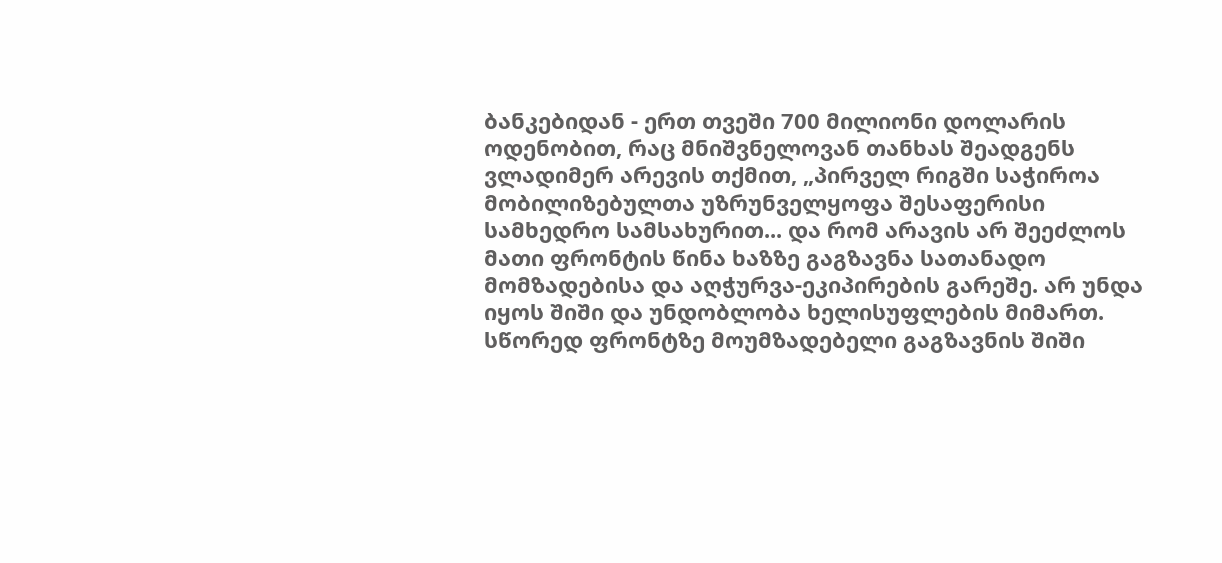ბანკებიდან - ერთ თვეში 700 მილიონი დოლარის ოდენობით, რაც მნიშვნელოვან თანხას შეადგენს
ვლადიმერ არევის თქმით, „პირველ რიგში საჭიროა მობილიზებულთა უზრუნველყოფა შესაფერისი სამხედრო სამსახურით... და რომ არავის არ შეეძლოს მათი ფრონტის წინა ხაზზე გაგზავნა სათანადო მომზადებისა და აღჭურვა-ეკიპირების გარეშე. არ უნდა იყოს შიში და უნდობლობა ხელისუფლების მიმართ. სწორედ ფრონტზე მოუმზადებელი გაგზავნის შიში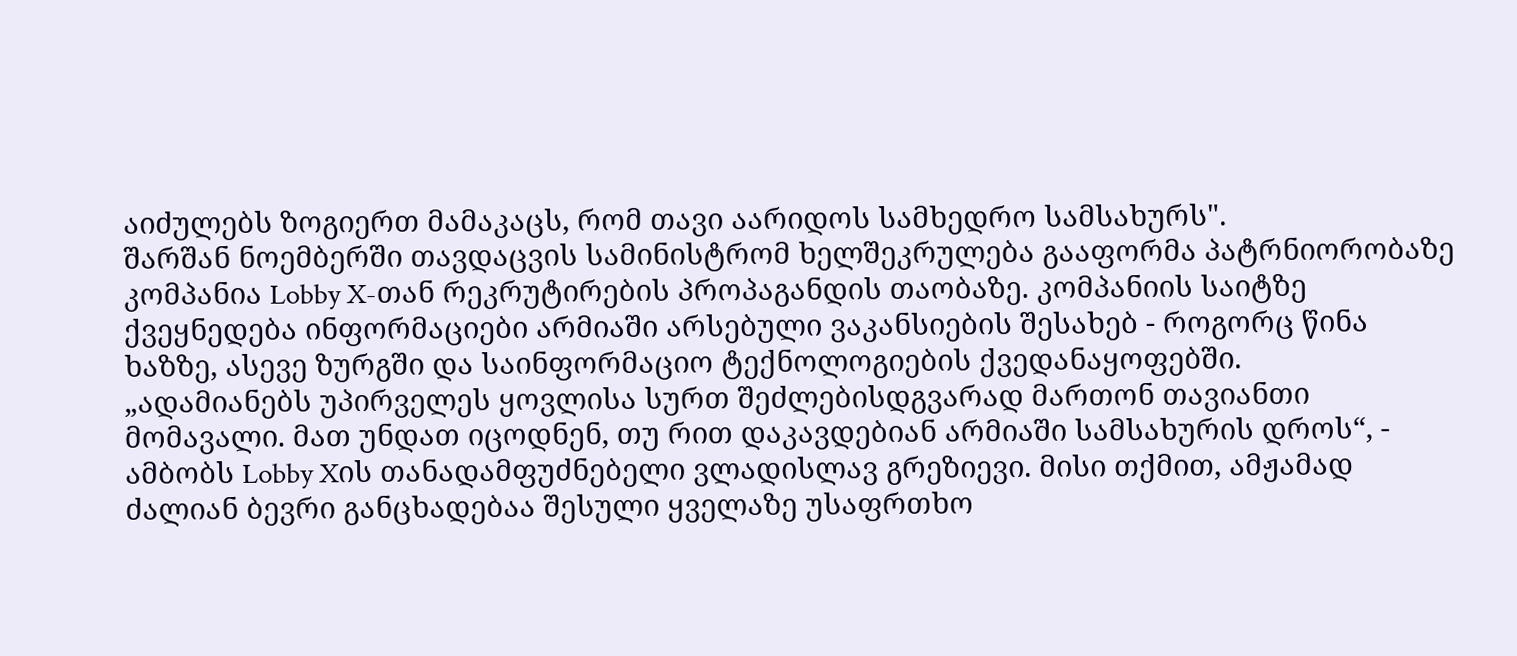აიძულებს ზოგიერთ მამაკაცს, რომ თავი აარიდოს სამხედრო სამსახურს".
შარშან ნოემბერში თავდაცვის სამინისტრომ ხელშეკრულება გააფორმა პატრნიორობაზე კომპანია Lobby X-თან რეკრუტირების პროპაგანდის თაობაზე. კომპანიის საიტზე ქვეყნედება ინფორმაციები არმიაში არსებული ვაკანსიების შესახებ - როგორც წინა ხაზზე, ასევე ზურგში და საინფორმაციო ტექნოლოგიების ქვედანაყოფებში.
„ადამიანებს უპირველეს ყოვლისა სურთ შეძლებისდგვარად მართონ თავიანთი მომავალი. მათ უნდათ იცოდნენ, თუ რით დაკავდებიან არმიაში სამსახურის დროს“, - ამბობს Lobby Xის თანადამფუძნებელი ვლადისლავ გრეზიევი. მისი თქმით, ამჟამად ძალიან ბევრი განცხადებაა შესული ყველაზე უსაფრთხო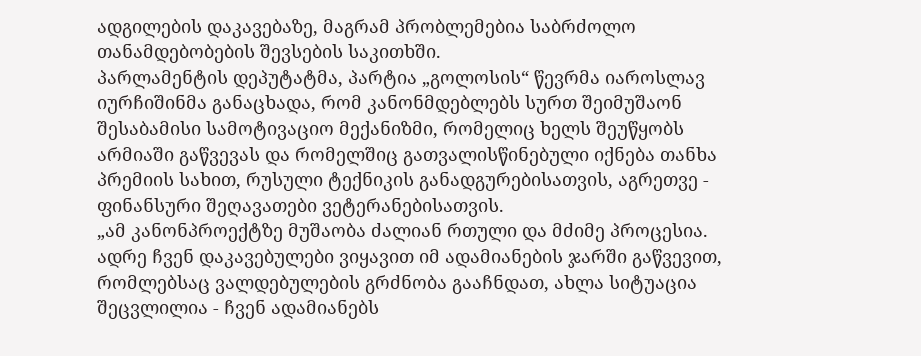ადგილების დაკავებაზე, მაგრამ პრობლემებია საბრძოლო თანამდებობების შევსების საკითხში.
პარლამენტის დეპუტატმა, პარტია „გოლოსის“ წევრმა იაროსლავ იურჩიშინმა განაცხადა, რომ კანონმდებლებს სურთ შეიმუშაონ შესაბამისი სამოტივაციო მექანიზმი, რომელიც ხელს შეუწყობს არმიაში გაწვევას და რომელშიც გათვალისწინებული იქნება თანხა პრემიის სახით, რუსული ტექნიკის განადგურებისათვის, აგრეთვე - ფინანსური შეღავათები ვეტერანებისათვის.
„ამ კანონპროექტზე მუშაობა ძალიან რთული და მძიმე პროცესია. ადრე ჩვენ დაკავებულები ვიყავით იმ ადამიანების ჯარში გაწვევით, რომლებსაც ვალდებულების გრძნობა გააჩნდათ, ახლა სიტუაცია შეცვლილია - ჩვენ ადამიანებს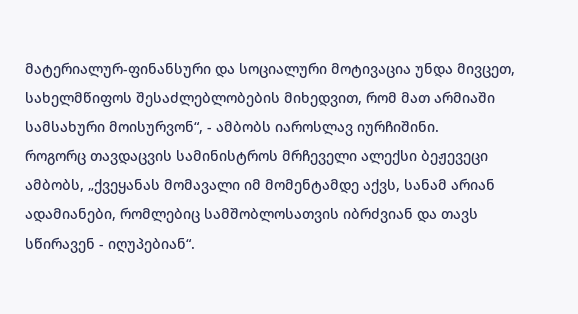მატერიალურ-ფინანსური და სოციალური მოტივაცია უნდა მივცეთ, სახელმწიფოს შესაძლებლობების მიხედვით, რომ მათ არმიაში სამსახური მოისურვონ“, - ამბობს იაროსლავ იურჩიშინი.
როგორც თავდაცვის სამინისტროს მრჩეველი ალექსი ბეჟევეცი ამბობს, „ქვეყანას მომავალი იმ მომენტამდე აქვს, სანამ არიან ადამიანები, რომლებიც სამშობლოსათვის იბრძვიან და თავს სწირავენ - იღუპებიან“.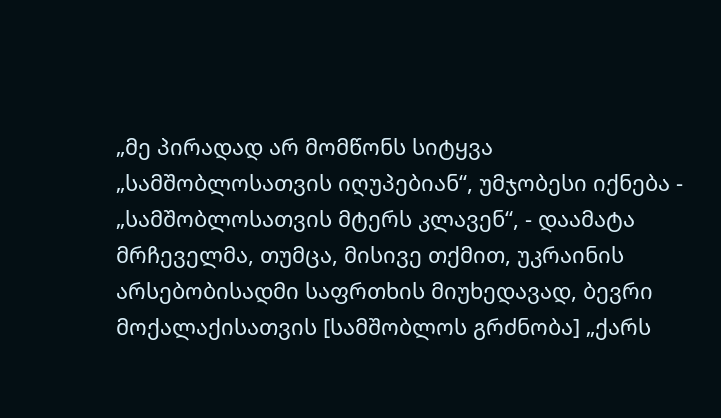„მე პირადად არ მომწონს სიტყვა „სამშობლოსათვის იღუპებიან“, უმჯობესი იქნება - „სამშობლოსათვის მტერს კლავენ“, - დაამატა მრჩეველმა, თუმცა, მისივე თქმით, უკრაინის არსებობისადმი საფრთხის მიუხედავად, ბევრი მოქალაქისათვის [სამშობლოს გრძნობა] „ქარს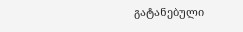გატანებული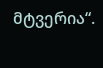მტვერია“.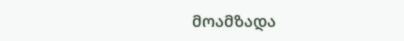მოამზადა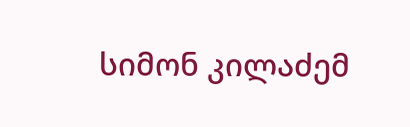სიმონ კილაძემ